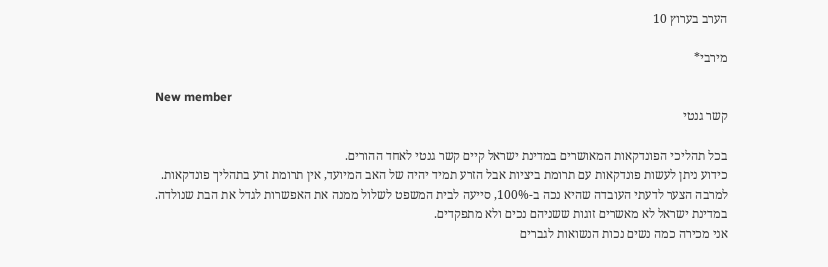הערב בערוץ 10

מירבי*

New member
קשר גנטי

בכל תהליכי הפונדקאות המאושרים במדינת ישראל קיים קשר גנטי לאחד ההורים.
כידוע ניתן לעשות פונדקאות עם תרומת ביציות אבל הזרע תמיד יהיה של האב המיועד, אין תרומת זרע בתהליך פונדקאות.
למרבה הצער לדעתי העובדה שהיא נכה ב-100%, סייעה לבית המשפט לשלול ממנה את האפשרות לגדל את הבת שנולדה.
במדינת ישראל לא מאשרים זוגות ששניהם נכים ולא מתפקדים.
אני מכירה כמה נשים נכות הנשואות לגברים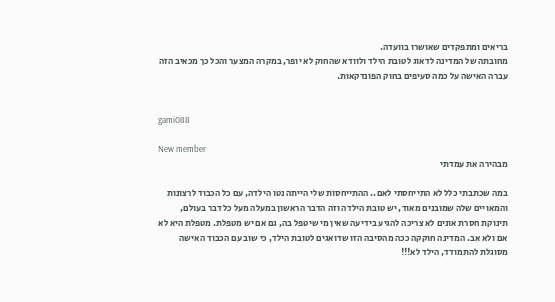בריאים ומתפקדים שאושרו בוועדה.
מחובתה של המדינה לדאוג לטובת הילד ולוודא שהחוק לא יופר, במקרה המצער והכל כך מכאיב הזה עברה האישה על כמה סעיפים בחוק הפונדקאות.


gami088

New member
מבהירה את עמדתי

במה שכתבתי כלל לא התייחסתי לאם.. ההתייחסות שלי הייתה נטו הילדה, עם כל הכבוד לרצונות והמאויים שלה שמובנים מאוד, יש טובת הילדה וזה הדבר הראשון במעלה מעל כל דבר בעולם, תינוקת חסרת אונים לא צריכה להגיע בידיעה שאין מי שיטפל בה, גם אם יש מטפלת. מטפלת היא לא אם ולא אב. המדינה חוקקה ככה מהסיבה הזו שדואגים לטובת הילד, כי שוב עם הכבוד האישה מסוגלת להתמודד, הילד לא!!!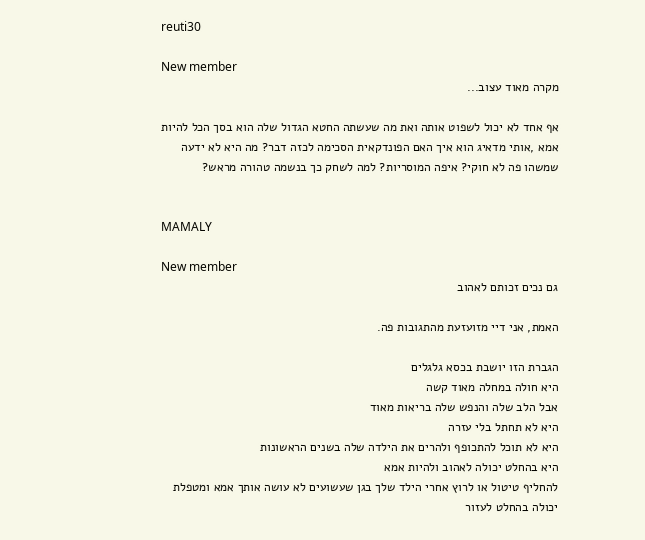reuti30

New member
מקרה מאוד עצוב...

אף אחד לא יכול לשפוט אותה ואת מה שעשתה החטא הגדול שלה הוא בסך הכל להיות אמא ,אותי מדאיג הוא איך האם הפונדקאית הסכימה לכזה דבר? מה היא לא ידעה שמשהו פה לא חוקי? איפה המוסריות? למה לשחק כך בנשמה טהורה מראש?


MAMALY

New member
גם נכים זכותם לאהוב

האמת, אני דיי מזועזעת מהתגובות פה.

הגברת הזו יושבת בכסא גלגלים
היא חולה במחלה מאוד קשה
אבל הלב שלה והנפש שלה בריאות מאוד
היא לא תחתל בלי עזרה
היא לא תוכל להתכופף ולהרים את הילדה שלה בשנים הראשונות
היא בהחלט יכולה לאהוב ולהיות אמא
להחליף טיטול או לרוץ אחרי הילד שלך בגן שעשועים לא עושה אותך אמא ומטפלת יכולה בהחלט לעזור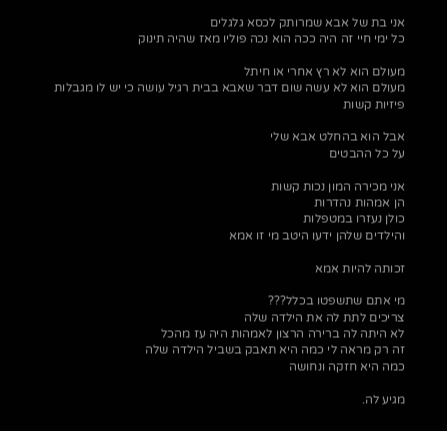אני בת של אבא שמרותק לכסא גלגלים
כל ימי חיי זה היה ככה הוא נכה פוליו מאז שהיה תינוק

מעולם הוא לא רץ אחרי או חיתל
מעולם הוא לא עשה שום דבר שאבא בבית רגיל עושה כי יש לו מגבלות פיזיות קשות

אבל הוא בהחלט אבא שלי
על כל ההבטים

אני מכירה המון נכות קשות
הן אמהות נהדרות
כולן נעזרו במטפלות
והילדים שלהן ידעו היטב מי זו אמא

זכותה להיות אמא

מי אתם שתשפטו בכלל???
צריכים לתת לה את הילדה שלה
לא היתה לה ברירה הרצון לאמהות היה עז מהכל
זה רק מראה לי כמה היא תאבק בשביל הילדה שלה
כמה היא חזקה ונחושה

מגיע לה.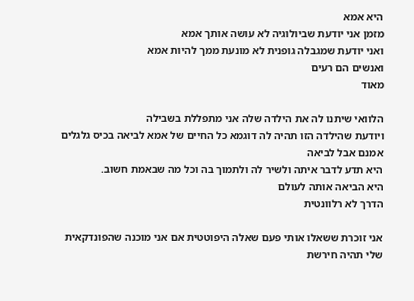היא אמא
מזמן אני יודעת שביולוגיה לא עושה אותך אמא
ואני יודעת שמגבלה גופנית לא מונעת ממך להיות אמא
ואנשים הם רעים
מאוד

הלוואי שיתנו לה את הילדה שלה אני מתפללת בשבילה
ויודעת שהילדה הזו תהיה לה דוגמא כל החיים של אמא לביאה בכיס גלגלים אמנם אבל לביאה
היא תדע לדבר איתה ולשיר לה ולתמוך בה וכל מה שבאמת חשוב.
היא הביאה אותה לעולם
הדרך לא רלוונטית

אני זוכרת ששאלו אותי פעם שאלה היפוטטית אם אני מוכנה שהפונדקאית שלי תהיה חירשת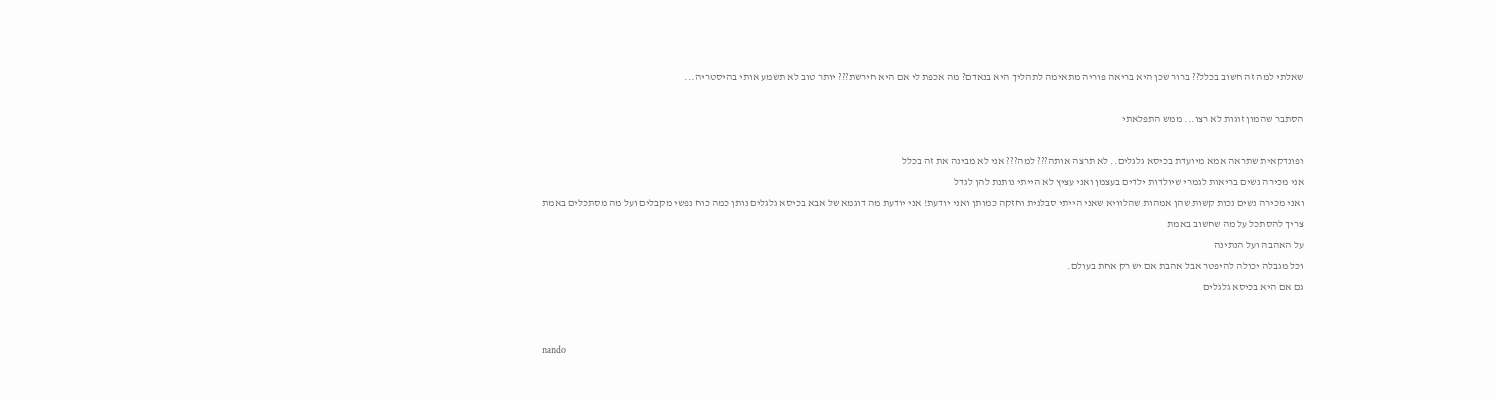שאלתי למה זה חשוב בכלל?? ברור שכן היא בריאה פוריה מתאימה לתהליך היא בנאדם? מה אכפת לי אם היא חירשת??? יותר טוב לא תשמע אותי בהיסטריה...

הסתבר שהמון זוגות לא רצו... ממש התפלאתי

ופונדקאית שתראה אמא מיועדת בכיסא גלגלים.. לא תרצה אותה??? למה??? אני לא מבינה את זה בכלל
אני מכירה נשים בריאות לגמרי שיולדות ילדים בעצמן ואני עציץ לא הייתי נותנת להן לגדל
ואני מכירה נשים נכות קשות שהן אמהות שהלוויא שאני הייתי סבלנית וחזקה כמותן ואני יודעת! אני יודעת מה דוגמא של אבא בכיסא גלגלים נותן כמה כוח נפשי מקבלים ועל מה מסתכלים באמת
צריך להסתכל על מה שחשוב באמת
על האהבה ועל הנתינה
וכל מגבלה יכולה להיפטר אבל אהבת אם יש רק אחת בעולם.
גם אם היא בכיסא גלגלים


nando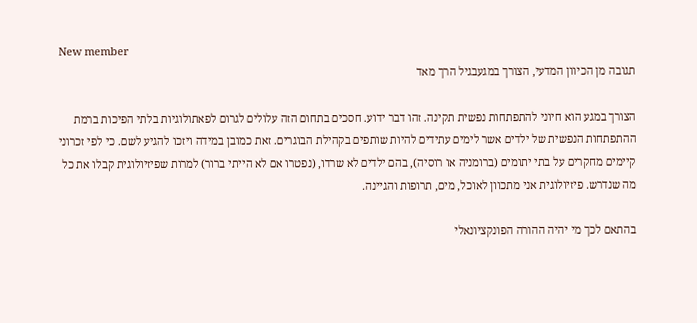New member
תגובה מן הכיוון המדעי, הצורך במגעבגיל הרך מאד

הצורך במגע הוא חיוני להתפתחות נפשית תקינה. זהו דבר ידוע. חסכים בתחום הזה עלולים לגרום לפאתולוגיות בלתי הפיכות ברמת ההתפתחות הנפשית של ילדים אשר לימים עתידים להיות שותפים בקהילת הבוגרים. זאת כמובן במידה ויזכו להגיע לשם. כי לפי זכרוני קיימים מחקרים על בתי יתומים (ברומניה או רוסיה), בהם ילדים לא שרדו, (נפטרו אם לא הייתי ברור) למרות שפיזיולוגית קבלו את כל מה שנדרש. פיזיולוגית אני מתכוון לאוכל, מים, תרופות והגיינה.

בהתאם לכך מי יהיה ההורה הפונקציונאלי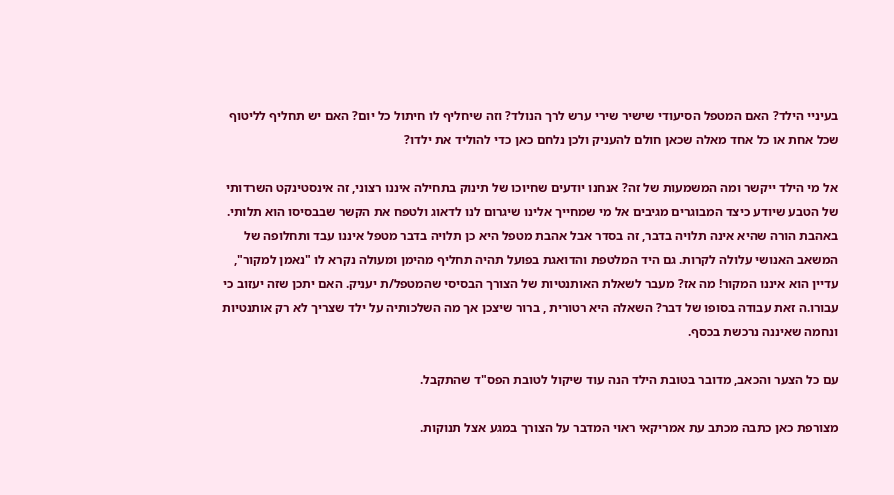בעיניי הילד? האם המטפל הסיעודי שישיר שירי ערש לרך הנולד? וזה שיחליף לו חיתול כל יום? האם יש תחליף לליטוף שכל אחת או כל אחד מאלה שכאן חולם להעניק ולכן נלחם כאן כדי להוליד את ילדו?

אל מי הילד ייקשר ומה המשמעות של זה? אנחנו יודעים שחיוכו של תינוק בתחילה איננו רצוני, זה אינסטינקט השרדותי של הטבע שיודע כיצד המבוגרים מגיבים אל מי שמחייך אלינו שיגרום לנו לדאוג ולטפח את הקשר שבבסיסו הוא תלותי. באהבת הורה שהיא אינה תלויה בדבר, זה בסדר אבל אהבת מטפל היא כן תלויה בדבר מטפל איננו עבד ותחלופה של המשאב האנושי עלולה לקרות. גם היד המלטפת והדואגת בפועל תהיה תחליף מהימן ומעולה נקרא לו "נאמן למקור", עדיין הוא איננו המקור! מה אז? מעבר לשאלת האותנטיות של הצורך הבסיסי שהמטפל/ת יעניק. האם יתכן שזה יעזוב כי עבורו.ה זאת עבודה בסופו של דבר? השאלה היא רטורית , ברור שיצכן אך מה השלכותיה על ילד שצריך לא רק אותנטיות ונחמה שאיננה נרכשת בכסף.

עם כל הצער והכאב, מדובר בטובת הילד הנה עוד שיקול לטובת הפס"ד שהתקבל.

מצורפת כאן כתבה מכתב עת אמריקאי ראוי המדבר על הצורך במגע אצל תנוקות.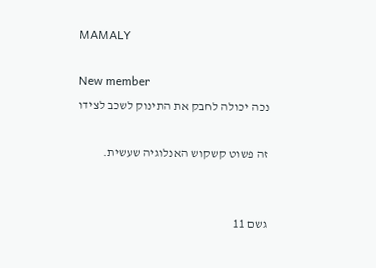MAMALY

New member
נכה יכולה לחבק את התינוק לשכב לצידו

זה פשוט קשקוש האנלוגיה שעשית.


גשם 11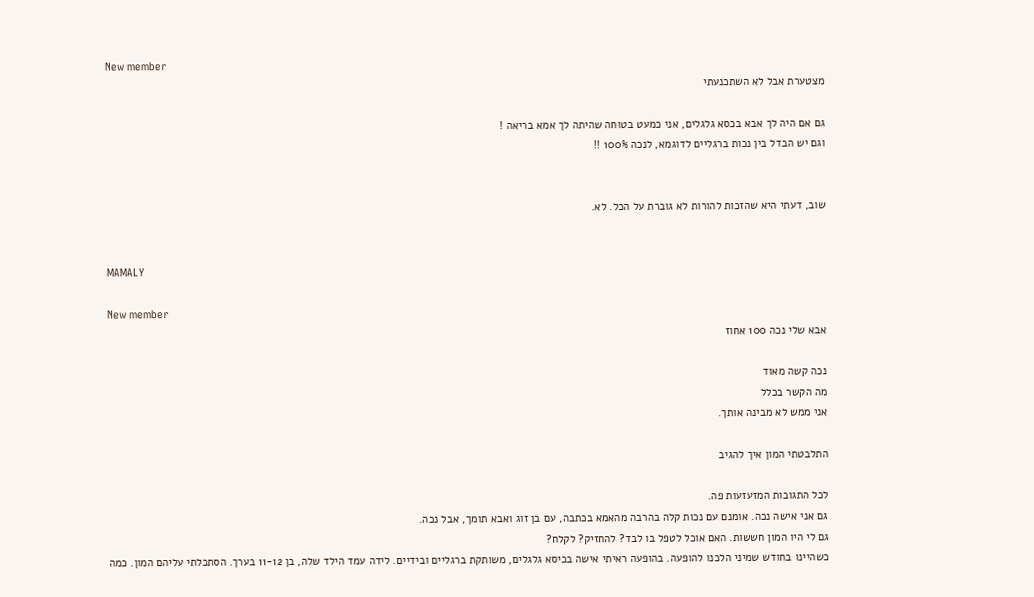New member
מצטערת אבל לא השתכנעתי

גם אם היה לך אבא בכסא גלגלים, אני כמעט בטוחה שהיתה לך אמא בריאה !
וגם יש הבדל בין נכות ברגליים לדוגמא, לנכה 100% !!


שוב, דעתי היא שהזכות להורות לא גוברת על הכל. לא.


MAMALY

New member
אבא שלי נכה 100 אחוז

נכה קשה מאוד
מה הקשר בכלל
אני ממש לא מבינה אותך.

התלבטתי המון איך להגיב

לכל התגובות המזעזעות פה.
גם אני אישה נכה. אומנם עם נכות קלה בהרבה מהאמא בכתבה, עם בן זוג ואבא תומך, אבל נכה.
גם לי היו המון חששות. האם אוכל לטפל בו לבד? להחזיק? לקלח?
כשהיינו בחודש שמיני הלכנו להופעה. בהופעה ראיתי אישה בכיסא גלגלים, משותקת ברגליים ובידיים. לידה עמד הילד שלה, בן 11-12 בערך. הסתכלתי עליהם המון. כמה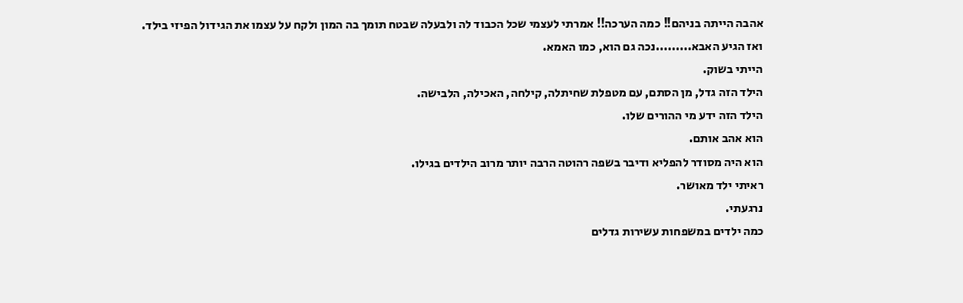אהבה הייתה בניהם!! כמה הערכה!! אמרתי לעצמי שכל הכבוד לה ולבעלה שבטח תומך בה המון ולקח על עצמו את הגידול הפיזי בילד.
ואז הגיע האבא.........נכה גם הוא, כמו האמא.
הייתי בשוק.
הילד הזה גדל, מן הסתם, עם מטפלת שחיתלה, קילחה, האכילה, הלבישה.
הילד הזה ידע מי ההורים שלו.
הוא אהב אותם.
הוא היה מסודר להפליא ודיבר בשפה רהוטה הרבה יותר מרוב הילדים בגילו.
ראיתי ילד מאושר.
נרגעתי.
כמה ילדים במשפחות עשירות גדלים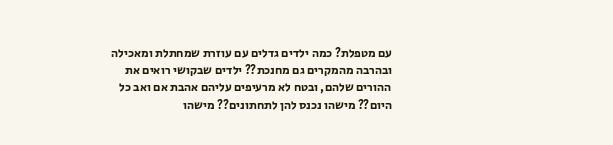עם מטפלת? כמה ילדים גדלים עם עוזרת שמחתלת ומאכילה ובהרבה מהמקרים גם מחנכת?? ילדים שבקושי רואים את ההורים שלהם, ובטח לא מרעיפים עליהם אהבת אם ואב כל היום?? מישהו נכנס להן לתחתונים?? מישהו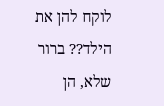לוקח להן את הילד?? ברור שלא, הן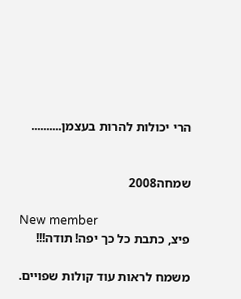הרי יכולות להרות בעצמן..........


שמחה2008

New member
פיצ, כתבת כל כך יפה! תודה!!!

משמח לראות עוד קולות שפויים.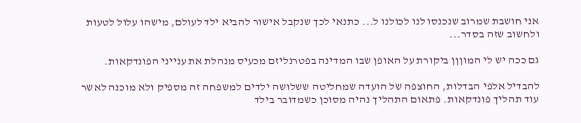אני חושבת שמרוב שנכנסו לנו לכולנו ל... כתנאי לכך שנקבל אישור להביא ילד לעולם, מישהו עלול לטעות ולחשוב שזה בסדר...

גם ככה יש לי המוןןן ביקורת על האופן שבו המדינה בפטרנליזם מכעיס מנהלת את ענייני הפונדקאות.

להבדיל אלפי הבדלות, החוצפה של הועדה שמחליטה ששלושה ילדים למשפחה זה מספיק ולא מוכנה לאשר עוד תהליך פונדקאות. פתאום התהליך נהיה מסוכן כשמדובר בילד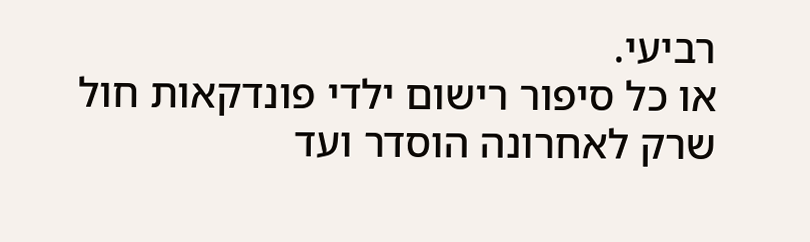רביעי.
או כל סיפור רישום ילדי פונדקאות חול שרק לאחרונה הוסדר ועד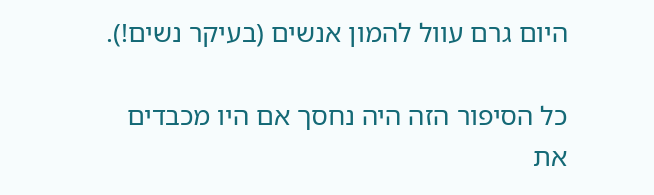היום גרם עוול להמון אנשים (בעיקר נשים!).

כל הסיפור הזה היה נחסך אם היו מכבדים את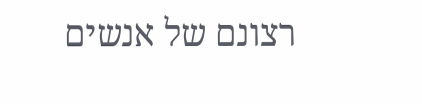רצונם של אנשים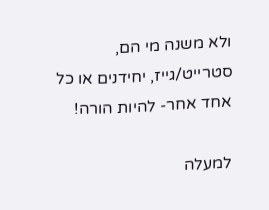ולא משנה מי הם, סטרייט/גייז, יחידנים או כל אחד אחר- להיות הורה!

למעלה